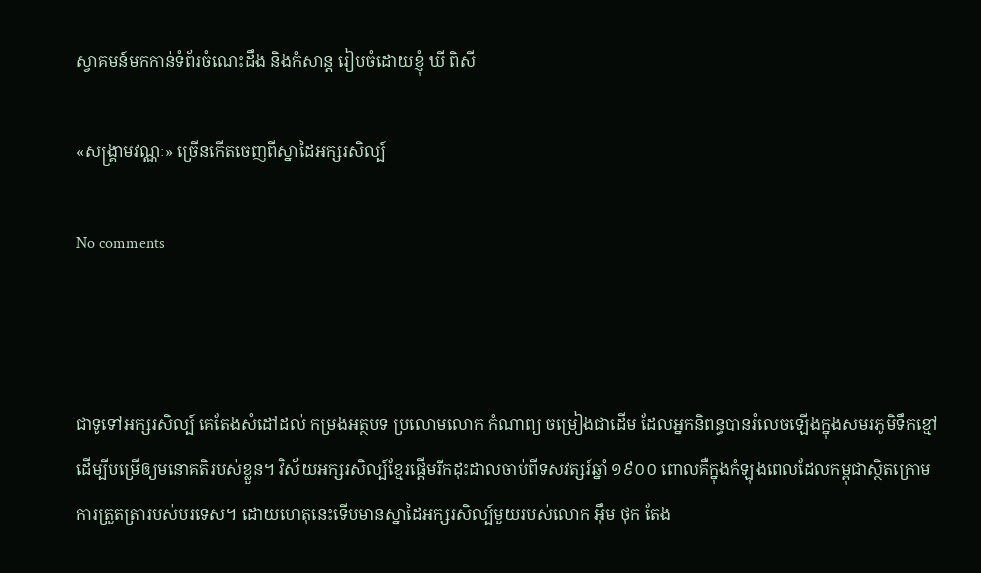ស្វាគមន៍មកកាន់ទំព័រចំណេះដឹង និងកំសាន្ត រៀបចំដោយខ្ញុំ ឃី ពិសី

«សង្គ្រាមវណ្ណៈ» ច្រើនកើតចេញពីស្នាដៃអក្សរសិល្ប៍

No comments



ជាទូទៅអក្សរសិល្ប៍ គេតែងសំដៅដល់ កម្រងអត្ថបទ ប្រលោមលោក កំណាព្យ ចម្រៀងជាដើម ដែលអ្នកនិពន្ធបានរំលេចឡើងក្នុងសមរភូមិទឹកខ្មៅដើម្បីបម្រើឲ្យមនោគតិរបស់ខ្លួន។ វិស័យអក្សរសិល្ប៍ខ្មែរផ្ដើមរីកដុះដាលចាប់ពីទសវត្សរ៍ឆ្នាំ ១៩០០ ពោលគឺក្នុងកំឡុងពេលដែលកម្ពុជាស្ថិតក្រោមការត្រួតត្រារបស់បរទេស។ ដោយហេតុនេះទើបមានស្នាដៃអក្សរសិល្ប៍មួយរបស់លោក អ៊ឹម ថុក តែង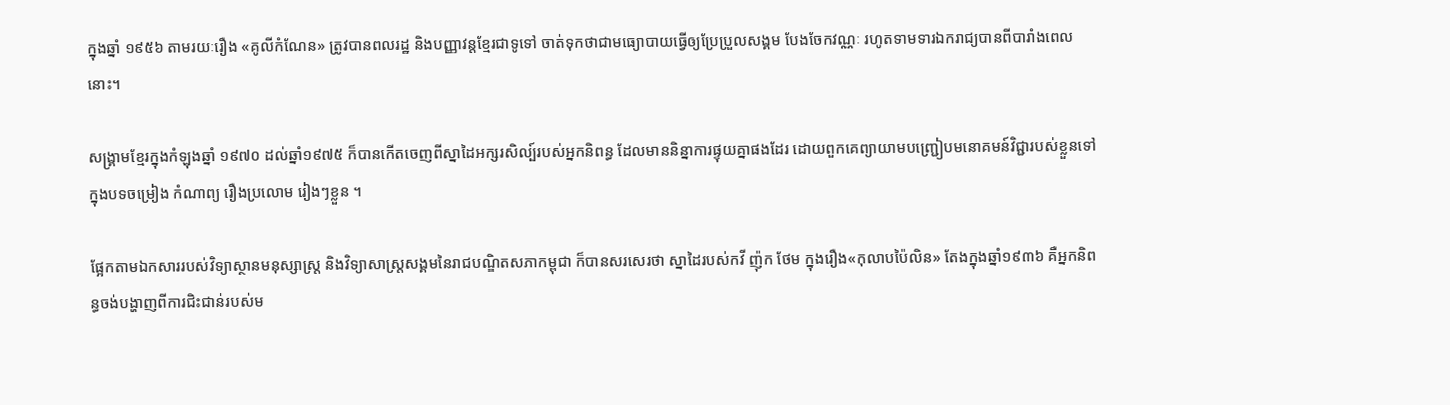ក្នុងឆ្នាំ ១៩៥៦ តាមរយៈរឿង «គូលីកំណែន» ត្រូវបានពលរដ្ឋ និងបញ្ញាវន្តខ្មែរជាទូទៅ ចាត់ទុកថាជាមធ្យោបាយធ្វើឲ្យប្រែប្រួលសង្គម បែងចែកវណ្ណៈ រហូតទាមទារឯករាជ្យបានពីបារាំងពេលនោះ។

សង្គ្រាមខ្មែរក្នុងកំឡុងឆ្នាំ ១៩៧០ ដល់ឆ្នាំ១៩៧៥ ក៏បានកើតចេញពីស្នាដៃអក្សរសិល្ប៍របស់អ្នកនិពន្ធ ដែលមាននិន្នាការផ្ទុយគ្នាផងដែរ ដោយពួកគេព្យាយាមបញ្ជ្រៀបមនោគមន៍វិជ្ជារបស់ខ្លួនទៅក្នុងបទចម្រៀង កំណាព្យ រឿងប្រលោម រៀងៗខ្លួន ។

ផ្អែកតាមឯកសាររបស់វិទ្យាស្ថានមនុស្សាស្ត្រ និងវិទ្យាសាស្ត្រសង្គមនៃរាជបណ្ឌិតសភាកម្ពុជា ក៏បានសរសេរថា ស្នាដៃរបស់កវី ញ៉ុក ថែម ក្នុងរឿង«កុលាបប៉ៃលិន» តែងក្នុងឆ្នាំ១៩៣៦ គឺអ្នកនិពន្ធចង់បង្ហាញពីការជិះជាន់របស់ម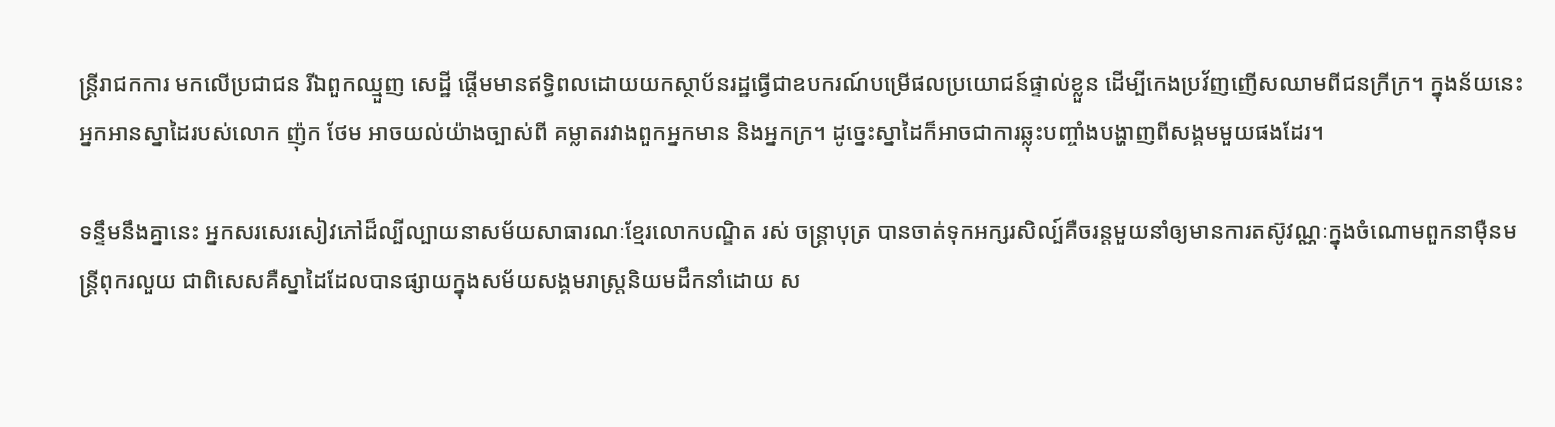ន្ត្រីរាជកការ មកលើប្រជាជន រីឯពួកឈ្មួញ សេដ្ឋី ផ្ដើមមានឥទ្ធិពលដោយយកស្ថាប័នរដ្ឋធ្វើជាឧបករណ៍បម្រើផលប្រយោជន៍ផ្ទាល់ខ្លួន ដើម្បីកេងប្រវ័ញញើសឈាមពីជនក្រីក្រ។ ក្នុងន័យនេះអ្នកអានស្នាដៃរបស់លោក ញ៉ុក ថែម អាចយល់យ៉ាងច្បាស់ពី គម្លាតរវាងពួកអ្នកមាន និងអ្នកក្រ។ ដូច្នេះស្នាដៃក៏អាចជាការឆ្លុះបញ្ចាំងបង្ហាញពីសង្គមមួយផងដែរ។

ទន្ទឹមនឹងគ្នានេះ អ្នកសរសេរសៀវភៅដ៏ល្បីល្បាយនាសម័យសាធារណៈខ្មែរលោកបណ្ឌិត រស់ ចន្ត្រាបុត្រ បានចាត់ទុកអក្សរសិល្ប៍គឺចរន្តមួយនាំឲ្យមានការតស៊ូវណ្ណៈក្នុងចំណោមពួកនាម៉ឺនមន្ត្រីពុករលួយ ជាពិសេសគឺស្នាដៃដែលបានផ្សាយក្នុងសម័យសង្គមរាស្ត្រនិយមដឹកនាំដោយ ស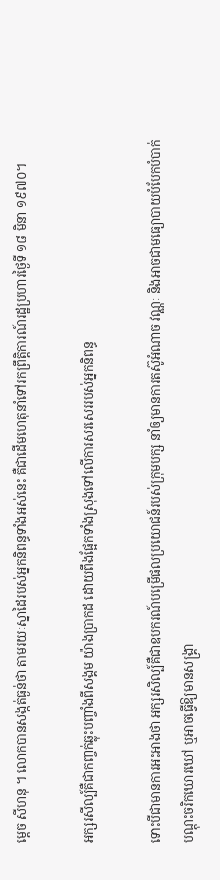ម្ដេច សីហនុ ។ លោកបានសង្កត់ធ្ងន់ថា តាមរយៈស្នាដៃរបស់អ្នកនិពន្ធទាំងអស់នេះ គឺជាដើមហេតុនាំទៅរកព្រឹត្តិការណ៍រដ្ឋប្រហារថ្ងៃទី ១៨ មិនា ១៩៧០។

អក្សរសីល្ប៍គឺជាកញ្ចក់ឆ្លុះបញ្ចាំងពីសង្គម យ៉ាងប្រាកដ ដោយពឹងផ្អែកទាំងស្រុងទៅលើការសរសេររបស់អ្នកនិពន្ធ

ទោះបីជាមានការអះអាងថា អក្សរសិល្ប៍គឺជាឧបករណ៍បម្រើផលប្រយោជន៍របស់ក្រុមបក្ស នាំឲ្យមានការតស៊ូអំណាច វណ្ណៈ និងអាចជាមធ្យោបាយបំបែកបំបាក់បណ្ដុះចរិកឃោរឃៅ ឬអាចធ្វើឱ្យមានសង្គ្រា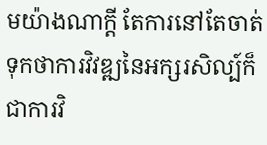មយ៉ាងណាក្ដី តែការនៅតែចាត់ទុកថាការវិវឌ្ឍនៃអក្សរសិល្ប៍ក៏ជាការវិ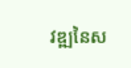វឌ្ឍនៃស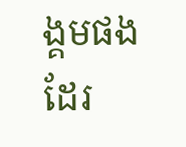ង្គមផងដែរ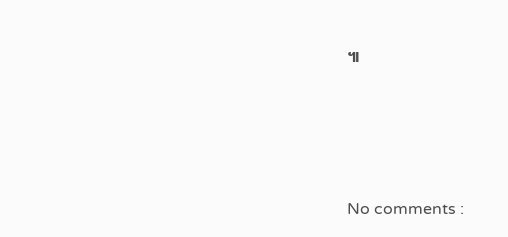៕




No comments :